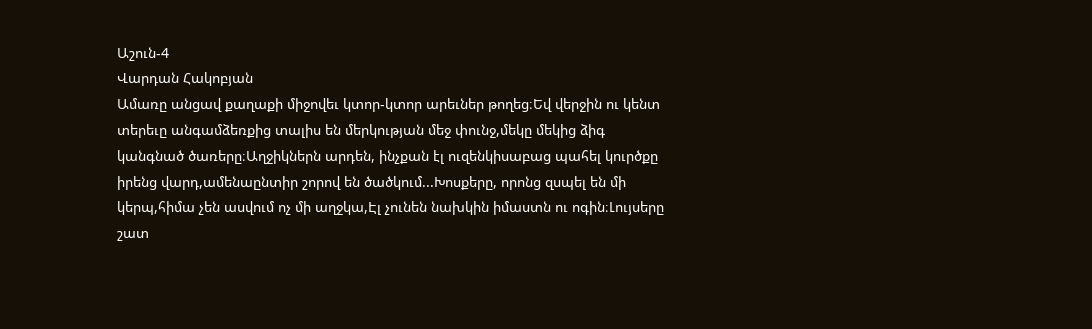Աշուն-4
Վարդան Հակոբյան
Ամառը անցավ քաղաքի միջովեւ կտոր-կտոր արեւներ թողեց։Եվ վերջին ու կենտ տերեւը անգամձեռքից տալիս են մերկության մեջ փունջ,մեկը մեկից ձիգ կանգնած ծառերը։Աղջիկներն արդեն, ինչքան էլ ուզենկիսաբաց պահել կուրծքը իրենց վարդ,ամենաընտիր շորով են ծածկում...Խոսքերը, որոնց զսպել են մի կերպ,հիմա չեն ասվում ոչ մի աղջկա,Էլ չունեն նախկին իմաստն ու ոգին։Լույսերը շատ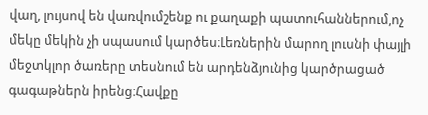վաղ, լույսով են վառվումշենք ու քաղաքի պատուհաններում,ոչ մեկը մեկին չի սպասում կարծես։Լեռներին մարող լուսնի փայլի մեջտկլոր ծառերը տեսնում են արդենձյունից կարծրացած գագաթներն իրենց։Հավքը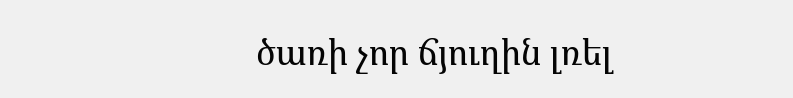ծառի չոր ճյուղին լռել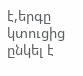է,երգը կտուցից ընկել է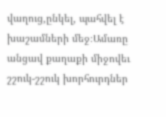վաղուց,ընկել, պահվել է խաշամների մեջ։Ամառը անցավ քաղաքի միջովեւ շշուկ-շշուկ խորհուրդներ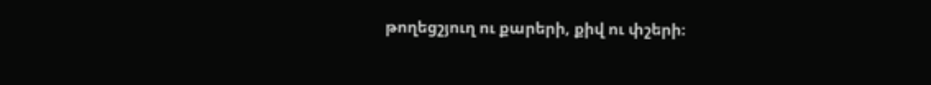թողեցշյուղ ու քարերի, քիվ ու փշերի։